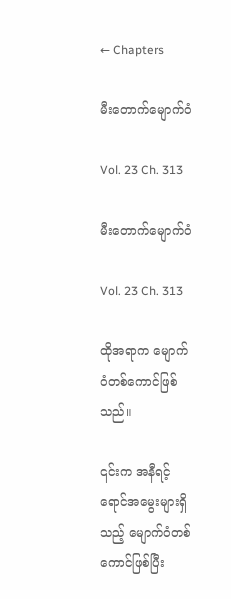← Chapters

မီးတောက်မျောက်ဝံ

Vol. 23 Ch. 313

မီးတောက်မျောက်ဝံ

Vol. 23 Ch. 313

ထိုအရာက မျောက်ဝံတစ်ကောင်ဖြစ်သည်။

၎င်းက အနီရင့်ရောင်အမွေးများရှိသည့် မျောက်ဝံတစ်ကောင်ဖြစ်ပြီး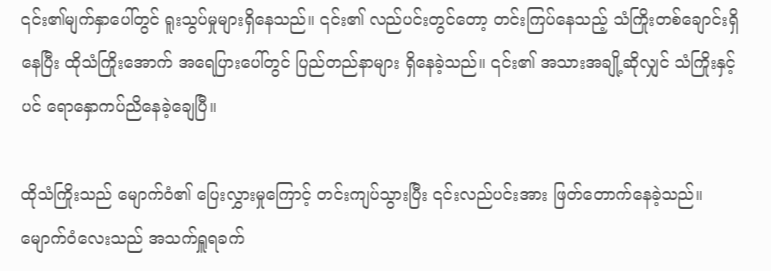၎င်း၏မျက်နှာပေါ်တွင် ရူးသွပ်မှုများရှိနေသည်။ ၎င်း၏ လည်ပင်းတွင်တော့ တင်းကြပ်နေသည့် သံကြိုးတစ်ချောင်းရှိနေပြီး ထိုသံကြိုးအောက် အရေပြားပေါ်တွင် ပြည်တည်နာများ ရှိနေခဲ့သည်။ ၎င်း၏ အသားအချို့ဆိုလျှင် သံကြိုးနှင့်ပင် ရောနှောကပ်ညိနေခဲ့ချေပြီ။

ထိုသံကြိုးသည် မျောက်ဝံ၏ ပြေးလွှားမှုကြောင့် တင်းကျပ်သွားပြီး ၎င်းလည်ပင်းအား ဖြတ်တောက်နေခဲ့သည်။ မျောက်ဝံလေးသည် အသက်ရှူရခက်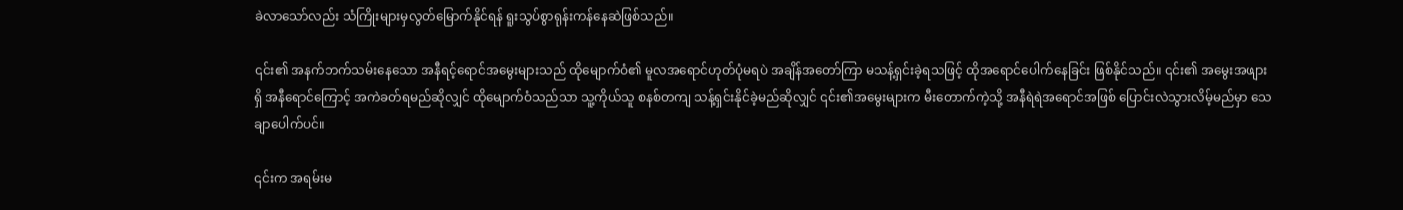ခဲလာသော်လည်း သံကြိုးများမှလွတ်မြောက်နိုင်ရန် ရူးသွပ်စွာရုန်းကန်နေဆဲဖြစ်သည်။

၎င်း၏ အနက်ဘက်သမ်းနေသော အနီရင့်ရောင်အမွေးများသည် ထိုမျောက်ဝံ၏ မူလအရောင်ဟုတ်ပုံမရပဲ အချိန်အတော်ကြာ မသန့်ရှင်းခဲ့ရသဖြင့် ထိုအရောင်ပေါက်နေခြင်း ဖြစ်နိုင်သည်။ ၎င်း၏ အမွေးအဖျားရှိ အနီရောင်ကြောင့် အကဲခတ်ရမည်ဆိုလျှင် ထိုမျောက်ဝံသည်သာ သူ့ကိုယ်သူ စနစ်တကျ သန့်ရှင်းနိုင်ခဲ့မည်ဆိုလျှင် ၎င်း၏အမွေးများက မီးတောက်ကဲ့သို့ အနီရဲရဲအရောင်အဖြစ် ပြောင်းလဲသွားလိမ့်မည်မှာ သေချာပေါက်ပင်။

၎င်းက အရမ်းမ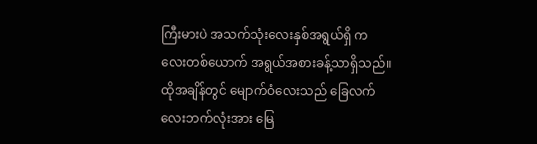ကြီးမားပဲ အသက်သုံးလေးနှစ်အရွယ်ရှိ ကလေးတစ်ယောက် အရွယ်အစားခန့်သာရှိသည်။ ထိုအချိန်တွင် မျောက်ဝံလေးသည် ခြေလက်လေးဘက်လုံးအား မြေ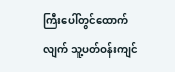ကြီးပေါ်တွင်ထောက်လျက် သူ့ပတ်ဝန်းကျင်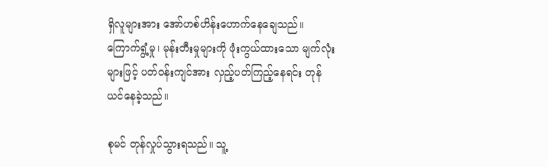ရှိလူများအား အော်ဟစ်ဟိန်းဟောက်နေချေသည်။ ကြောက်ရွံ့မှု၊ မုန်းတီးမှုများကို ဖုံးကွယ်ထားသော မျက်လုံးများဖြင့် ပတ်ဝန်းကျင်အား လှည့်ပတ်ကြည့်နေရင်း တုန်ယင်နေခဲ့သည်။

စုမင် တုန်လှုပ်သွားရသည်။ သူ့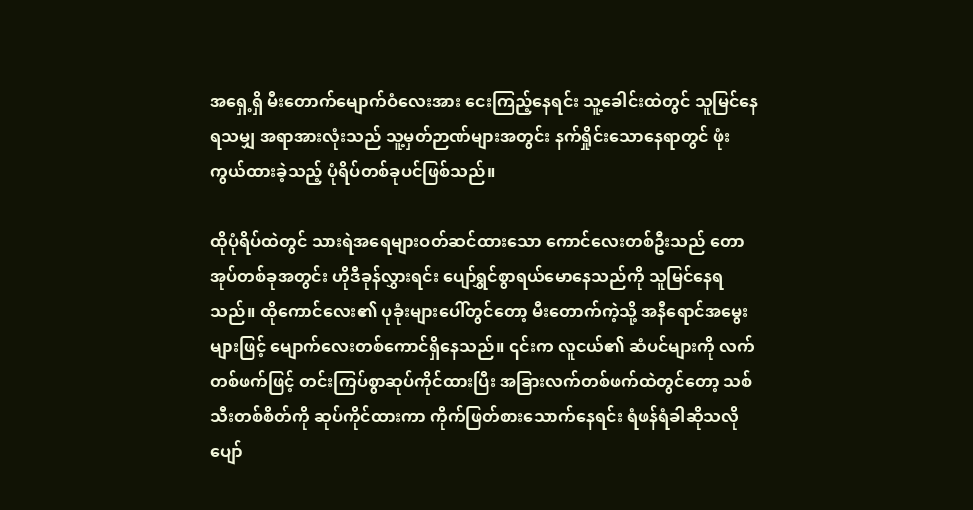အရှေ့ရှိ မီးတောက်မျောက်ဝံလေးအား ငေးကြည့်နေရင်း သူ့ခေါင်းထဲတွင် သူမြင်နေရသမျှ အရာအားလုံးသည် သူ့မှတ်ဉာဏ်များအတွင်း နက်ရှိုင်းသောနေရာတွင် ဖုံးကွယ်ထားခဲ့သည့် ပုံရိပ်တစ်ခုပင်ဖြစ်သည်။

ထိုပုံရိပ်ထဲတွင် သားရဲအရေများဝတ်ဆင်ထားသော ကောင်လေးတစ်ဦးသည် တောအုပ်တစ်ခုအတွင်း ဟိုဒီခုန်လွှားရင်း ပျော်ရွှင်စွာရယ်မောနေသည်ကို သူမြင်နေရသည်။ ထိုကောင်လေး၏ ပုခုံးများပေါ်တွင်တော့ မီးတောက်ကဲ့သို့ အနီရောင်အမွေးများဖြင့် မျောက်လေးတစ်ကောင်ရှိနေသည်။ ၎င်းက လူငယ်၏ ဆံပင်များကို လက်တစ်ဖက်ဖြင့် တင်းကြပ်စွာဆုပ်ကိုင်ထားပြီး အခြားလက်တစ်ဖက်ထဲတွင်တော့ သစ်သီးတစ်စိတ်ကို ဆုပ်ကိုင်ထားကာ ကိုက်ဖြတ်စားသောက်နေရင်း ရံဖန်ရံခါဆိုသလို ပျော်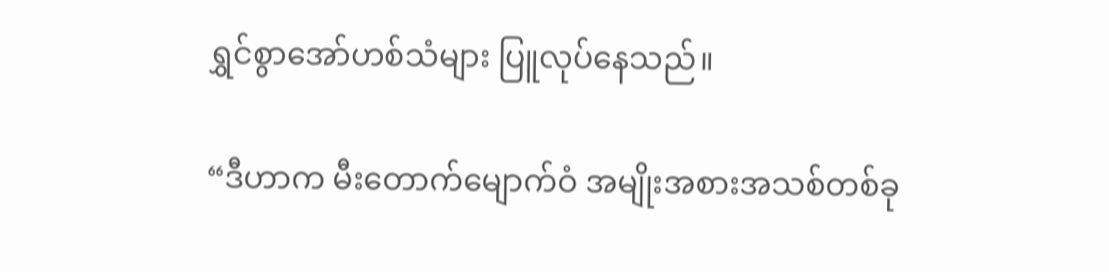ရွှင်စွာအော်ဟစ်သံများ ပြူလုပ်နေသည်။

“ဒီဟာက မီးတောက်မျောက်ဝံ အမျိုးအစားအသစ်တစ်ခု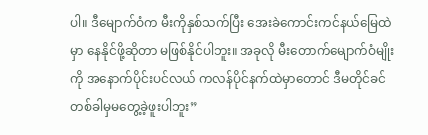ပါ။ ဒီမျောက်ဝံက မီးကိုနှစ်သက်ပြီး အေးခဲကောင်းကင်နယ်မြေထဲမှာ နေနိုင်ဖို့ဆိုတာ မဖြစ်နိုင်ပါဘူး။ အခုလို မီးတောက်မျောက်ဝံမျိုးကို အနောက်ပိုင်းပင်လယ် ကလန်ပိုင်နက်ထဲမှာတောင် ဒီမတိုင်ခင် တစ်ခါမှမတွေ့ခဲ့ဖူးပါဘူး”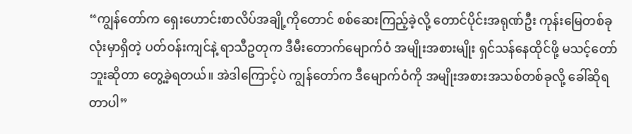“ကျွန်တော်က ရှေးဟောင်းစာလိပ်အချို့ကိုတောင် စစ်ဆေးကြည့်ခဲ့လို့ တောင်ပိုင်းအရုဏ်ဦး ကုန်းမြေတစ်ခုလုံးမှာရှိတဲ့ ပတ်ဝန်းကျင်နဲ့ ရာသီဥတုက ဒီမီးတောက်မျောက်ဝံ အမျိုးအစားမျိုး ရှင်သန်နေထိုင်ဖို့ မသင့်တော်ဘူးဆိုတာ တွေ့ခဲ့ရတယ်။ အဲဒါကြောင့်ပဲ ကျွန်တော်က ဒီမျောက်ဝံကို အမျိုးအစားအသစ်တစ်ခုလို့ ခေါ်ဆိုရတာပါ”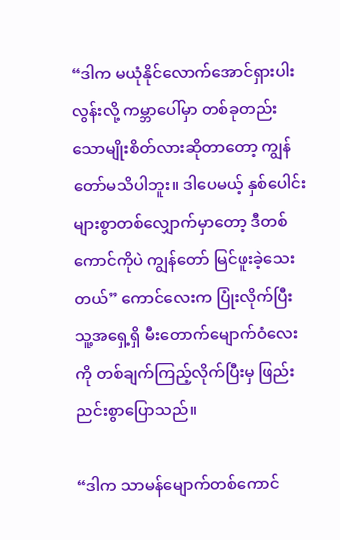“ဒါက မယုံနိုင်လောက်အောင်ရှားပါးလွန်းလို့ ကမ္ဘာပေါ်မှာ တစ်ခုတည်းသောမျိုးစိတ်လားဆိုတာတော့ ကျွန်တော်မသိပါဘူး။ ဒါပေမယ့် နှစ်ပေါင်းများစွာတစ်လျှောက်မှာတော့ ဒီတစ်ကောင်ကိုပဲ ကျွန်တော် မြင်ဖူးခဲ့သေးတယ်” ကောင်လေးက ပြုံးလိုက်ပြီး သူ့အရှေ့ရှိ မီးတောက်မျောက်ဝံလေးကို တစ်ချက်ကြည့်လိုက်ပြီးမှ ဖြည်းညင်းစွာပြောသည်။

“ဒါက သာမန်မျောက်တစ်ကောင်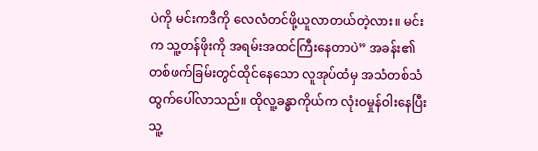ပဲကို မင်းကဒီကို လေလံတင်ဖို့ယူလာတယ်တဲ့လား။ မင်းက သူ့တန်ဖိုးကို အရမ်းအထင်ကြီးနေတာပဲ” အခန်း၏ တစ်ဖက်ခြမ်းတွင်ထိုင်နေသော လူအုပ်ထံမှ အသံတစ်သံ ထွက်ပေါ်လာသည်။ ထိုလူ့ခန္ဓာကိုယ်က လုံးဝမှုန်ဝါးနေပြီး သူ့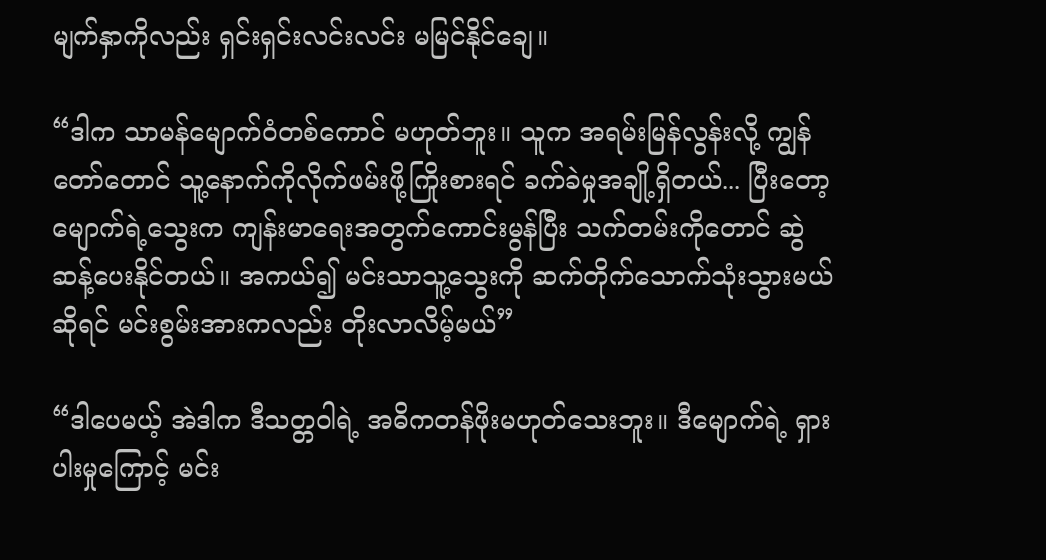မျက်နှာကိုလည်း ရှင်းရှင်းလင်းလင်း မမြင်နိုင်ချေ။

“ဒါက သာမန်မျောက်ဝံတစ်ကောင် မဟုတ်ဘူး။ သူက အရမ်းမြန်လွန်းလို့ ကျွန်တော်တောင် သူ့နောက်ကိုလိုက်ဖမ်းဖို့ကြိုးစားရင် ခက်ခဲမှုအချို့ရှိတယ်... ပြီးတော့ မျောက်ရဲ့သွေးက ကျန်းမာရေးအတွက်ကောင်းမွန်ပြီး သက်တမ်းကိုတောင် ဆွဲဆန့်ပေးနိုင်တယ်။ အကယ်၍ မင်းသာသူ့သွေးကို ဆက်တိုက်သောက်သုံးသွားမယ်ဆိုရင် မင်းစွမ်းအားကလည်း တိုးလာလိမ့်မယ်”

“ဒါပေမယ့် အဲဒါက ဒီသတ္တဝါရဲ့ အဓိကတန်ဖိုးမဟုတ်သေးဘူး။ ဒီမျောက်ရဲ့ ရှားပါးမှုကြောင့် မင်း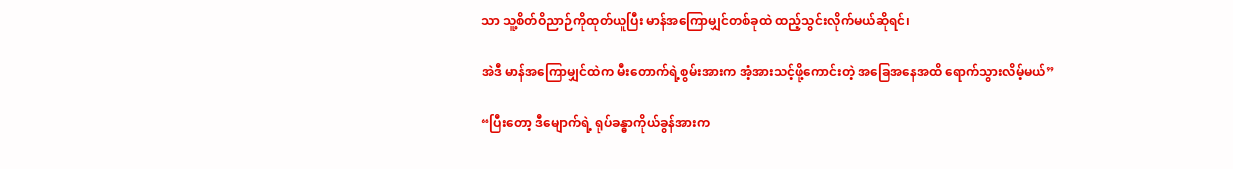သာ သူ့စိတ်ဝိညာဉ်ကိုထုတ်ယူပြီး မာန်အကြောမျှင်တစ်ခုထဲ ထည့်သွင်းလိုက်မယ်ဆိုရင်၊

အဲဒီ မာန်အကြောမျှင်ထဲက မီးတောက်ရဲ့စွမ်းအားက အံ့အားသင့်ဖို့ကောင်းတဲ့ အခြေအနေအထိ ရောက်သွားလိမ့်မယ်”

“ပြီးတော့ ဒီမျောက်ရဲ့ ရုပ်ခန္ဓာကိုယ်ခွန်အားက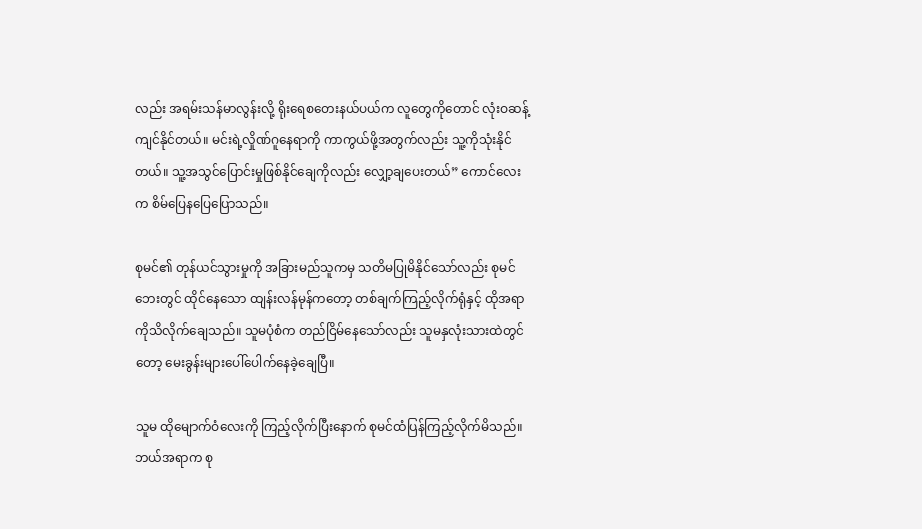လည်း အရမ်းသန်မာလွန်းလို့ ရိုးရေစတေးနယ်ပယ်က လူတွေကိုတောင် လုံးဝဆန့်ကျင်နိုင်တယ်။ မင်းရဲ့လှိုဏ်ဂူနေရာကို ကာကွယ်ဖို့အတွက်လည်း သူ့ကိုသုံးနိုင်တယ်။ သူ့အသွင်ပြောင်းမှုဖြစ်နိုင်ချေကိုလည်း လျှော့ချပေးတယ်” ကောင်လေးက စိမ်ပြေနပြေပြောသည်။

စုမင်၏ တုန်ယင်သွားမှုကို အခြားမည်သူကမှ သတိမပြုမိနိုင်သော်လည်း စုမင်ဘေးတွင် ထိုင်နေသော ထျန်းလန်မုန်ကတော့ တစ်ချက်ကြည့်လိုက်ရုံနှင့် ထိုအရာကိုသိလိုက်ချေသည်။ သူမပုံစံက တည်ငြိမ်နေသော်လည်း သူမနှလုံးသားထဲတွင်တော့ မေးခွန်းများပေါ်ပေါက်နေခဲ့ချေပြီ။

သူမ ထိုမျောက်ဝံလေးကို ကြည့်လိုက်ပြီးနောက် စုမင်ထံပြန်ကြည့်လိုက်မိသည်။ ဘယ်အရာက စု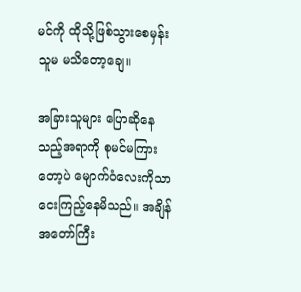မင်ကို ထိုသို့ဖြစ်သွားစေမှန်း သူမ မသိတော့ချေ။

အခြားသူများ ပြောဆိုနေသည့်အရာကို စုမင်မကြားတော့ပဲ မျောက်ဝံလေးကိုသာ ငေးကြည့်နေမိသည်။ အချိန်အတော်ကြီး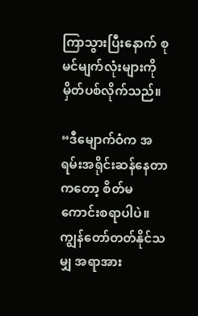ကြာသွားပြီးနောက် စုမင်မျက်လုံးများကို မှိတ်ပစ်လိုက်သည်။

“ဒီမျောက်ဝံက အရမ်းအရိုင်းဆန်နေတာကတော့ စိတ်မကောင်းစရာပါပဲ။ ကျွန်တော်တတ်နိုင်သမျှ အရာအား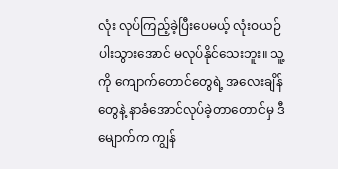လုံး လုပ်ကြည့်ခဲ့ပြီးပေမယ့် လုံးဝယဉ်ပါးသွားအောင် မလုပ်နိုင်သေးဘူး။ သူ့ကို ကျောက်တောင်တွေရဲ့ အလေးချိန်တွေနဲ့ နာခံအောင်လုပ်ခဲ့တာတောင်မှ ဒီမျောက်က ကျွန်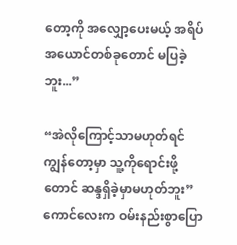တော့ကို အလျှော့ပေးမယ့် အရိပ်အယောင်တစ်ခုတောင် မပြခဲ့ဘူး...”

“အဲလိုကြောင့်သာမဟုတ်ရင် ကျွန်တော့မှာ သူ့ကိုရောင်းဖို့တောင် ဆန္ဒရှိခဲ့မှာမဟုတ်ဘူး” ကောင်လေးက ဝမ်းနည်းစွာပြော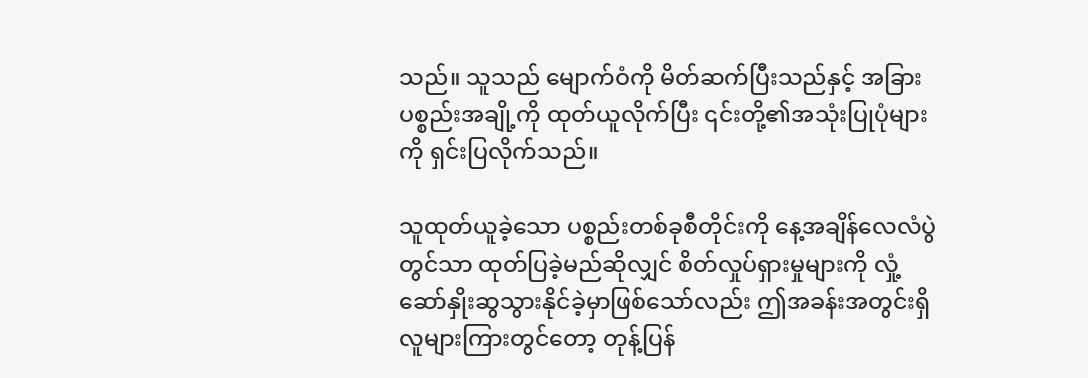သည်။ သူသည် မျောက်ဝံကို မိတ်ဆက်ပြီးသည်နှင့် အခြားပစ္စည်းအချို့ကို ထုတ်ယူလိုက်ပြီး ၎င်းတို့၏အသုံးပြုပုံများကို ရှင်းပြလိုက်သည်။

သူထုတ်ယူခဲ့သော ပစ္စည်းတစ်ခုစီတိုင်းကို နေ့အချိန်လေလံပွဲတွင်သာ ထုတ်ပြခဲ့မည်ဆိုလျှင် စိတ်လှုပ်ရှားမှုများကို လှုံ့ဆော်နှိုးဆွသွားနိုင်ခဲ့မှာဖြစ်သော်လည်း ဤအခန်းအတွင်းရှိ လူများကြားတွင်တော့ တုန့်ပြန်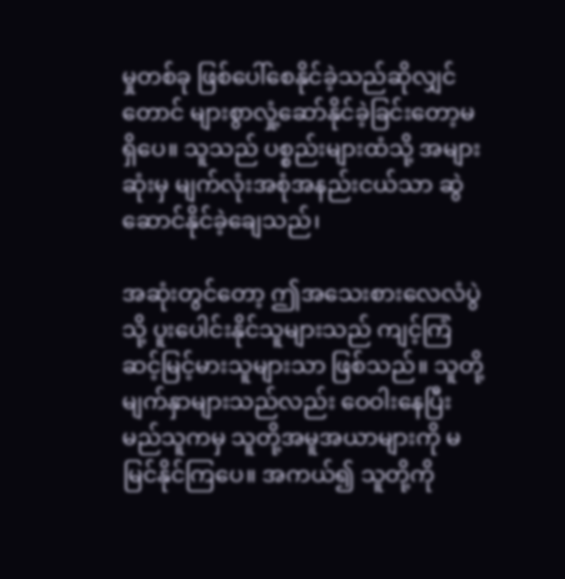မှုတစ်ခု ဖြစ်ပေါ်စေနိုင်ခဲ့သည်ဆိုလျှင်တောင် များစွာလှုံ့ဆော်နိုင်ခဲ့ခြင်းတော့မရှိပေ။ သူသည် ပစ္စည်းများထံသို့ အများဆုံးမှ မျက်လုံးအစုံအနည်းငယ်သာ ဆွဲဆောင်နိုင်ခဲ့ချေသည်၊

အဆုံးတွင်တော့ ဤအသေးစားလေလံပွဲသို့ ပူးပေါင်းနိုင်သူများသည် ကျင့်ကြံဆင့်မြင့်မားသူများသာ ဖြစ်သည်။ သူတို့မျက်နှာများသည်လည်း ဝေဝါးနေပြီး မည်သူကမှ သူတို့အမူအယာများကို မမြင်နိုင်ကြပေ။ အကယ်၍ သူတို့ကို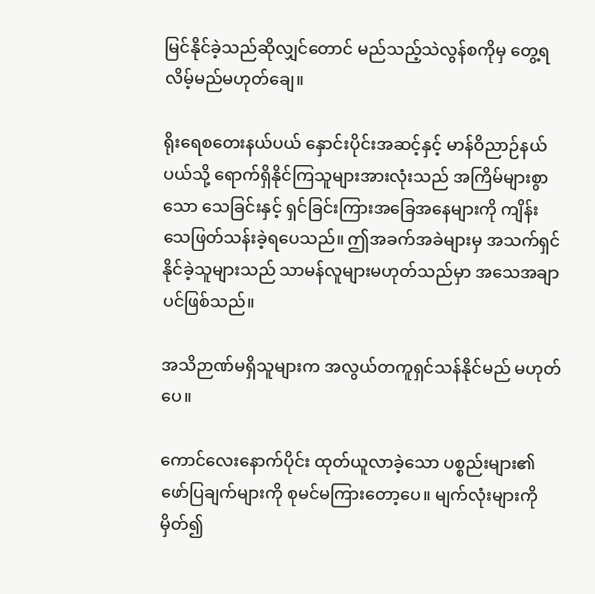မြင်နိုင်ခဲ့သည်ဆိုလျှင်တောင် မည်သည့်သဲလွန်စကိုမှ တွေ့ရလိမ့်မည်မဟုတ်ချေ။

ရိုးရေစတေးနယ်ပယ် နှောင်းပိုင်းအဆင့်နှင့် မာန်ဝိညာဉ်နယ်ပယ်သို့ ရောက်ရှိနိုင်ကြသူများအားလုံးသည် အကြိမ်များစွာသော သေခြင်းနှင့် ရှင်ခြင်းကြားအခြေအနေများကို ကျိန်းသေဖြတ်သန်းခဲ့ရပေသည်။ ဤအခက်အခဲများမှ အသက်ရှင်နိုင်ခဲ့သူများသည် သာမန်လူများမဟုတ်သည်မှာ အသေအချာပင်ဖြစ်သည်။

အသိဉာဏ်မရှိသူများက အလွယ်တကူရှင်သန်နိုင်မည် မဟုတ်ပေ။

ကောင်လေးနောက်ပိုင်း ထုတ်ယူလာခဲ့သော ပစ္စည်းများ၏ ဖော်ပြချက်များကို စုမင်မကြားတော့ပေ။ မျက်လုံးများကိုမှိတ်၍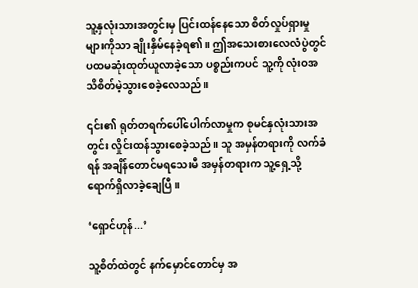သူ့နှလုံးသားအတွင်းမှ ပြင်းထန်နေသော စိတ်လှုပ်ရှားမှုများကိုသာ ချိုးနှိမ်နေခဲ့ရ၏။ ဤအသေးစားလေလံပွဲတွင် ပထမဆုံးထုတ်ယူလာခဲ့သော ပစ္စည်းကပင် သူ့ကို လုံးဝအသိစိတ်မဲ့သွားစေခဲ့လေသည်။

၎င်း၏ ရုတ်တရက်ပေါ်ပေါက်လာမှုက စုမင်နှလုံးသားအတွင်း လှိုင်းထန်သွားစေခဲ့သည်။ သူ အမှန်တရားကို လက်ခံရန် အချိန်တောင်မရသေးမီ အမှန်တရားက သူ့ရှေ့သို့ ရောက်ရှိလာခဲ့ချေပြီ။

‘ရှောင်ဟုန်...’

သူ့စိတ်ထဲတွင် နက်မှောင်တောင်မှ အ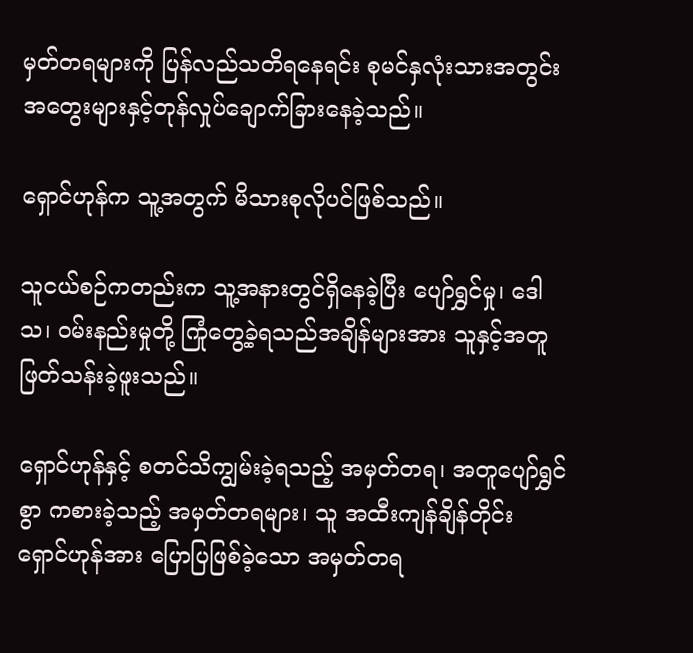မှတ်တရများကို ပြန်လည်သတိရနေရင်း စုမင်နှလုံးသားအတွင်း အတွေးများနှင့်တုန်လှုပ်ချောက်ခြားနေခဲ့သည်။

ရှောင်ဟုန်က သူ့အတွက် မိသားစုလိုပင်ဖြစ်သည်။

သူငယ်စဉ်ကတည်းက သူ့အနားတွင်ရှိနေခဲ့ပြီး ပျော်ရွှင်မှု၊ ဒေါသ၊ ဝမ်းနည်းမှုတို့ ကြုံတွေ့ခဲ့ရသည်အချိန်များအား သူနှင့်အတူ ဖြတ်သန်းခဲ့ဖူးသည်။

ရှောင်ဟုန်နှင့် စတင်သိကျွမ်းခဲ့ရသည့် အမှတ်တရ၊ အတူပျော်ရွှင်စွာ ကစားခဲ့သည့် အမှတ်တရများ၊ သူ အထီးကျန်ချိန်တိုင်း ရှောင်ဟုန်အား ပြောပြဖြစ်ခဲ့သော အမှတ်တရ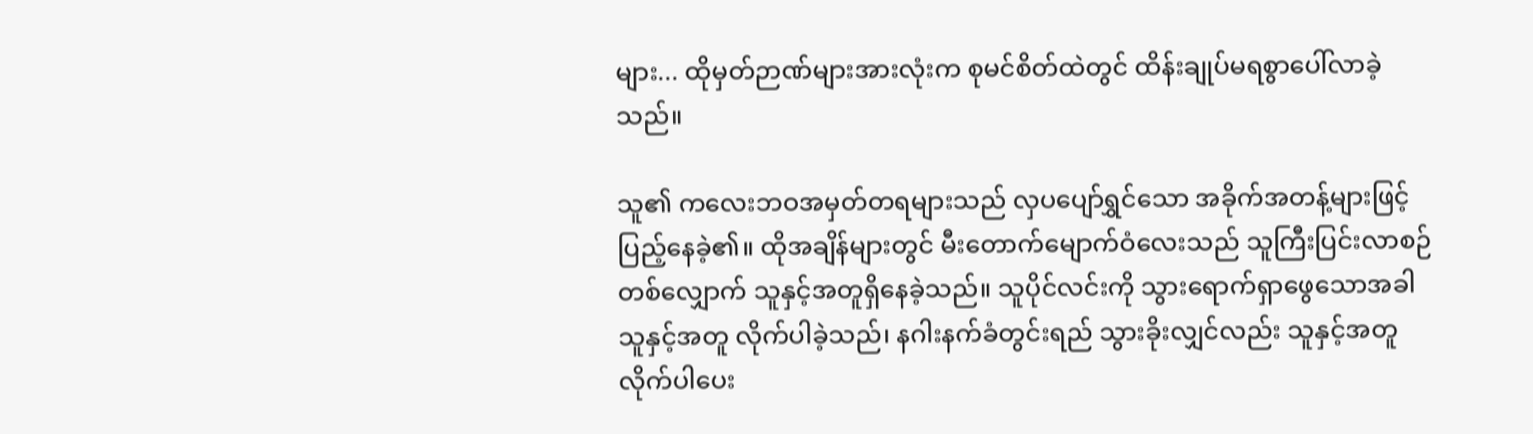များ... ထိုမှတ်ဉာဏ်များအားလုံးက စုမင်စိတ်ထဲတွင် ထိန်းချုပ်မရစွာပေါ်လာခဲ့သည်။

သူ၏ ကလေးဘဝအမှတ်တရများသည် လှပပျော်ရွှင်သော အခိုက်အတန့်များဖြင့် ပြည့်နေခဲ့၏။ ထိုအချိန်များတွင် မီးတောက်မျောက်ဝံလေးသည် သူကြီးပြင်းလာစဉ်တစ်လျှောက် သူနှင့်အတူရှိနေခဲ့သည်။ သူပိုင်လင်းကို သွားရောက်ရှာဖွေသောအခါ သူနှင့်အတူ လိုက်ပါခဲ့သည်၊ နဂါးနက်ခံတွင်းရည် သွားခိုးလျှင်လည်း သူနှင့်အတူ လိုက်ပါပေး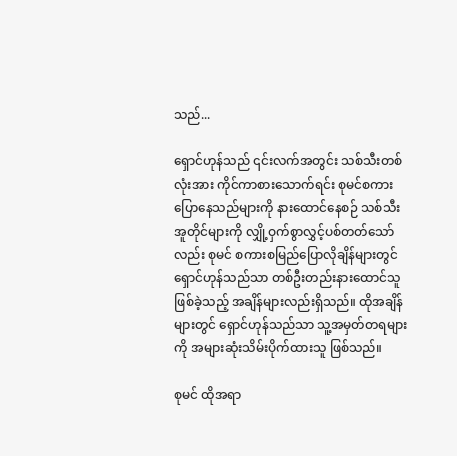သည်...

ရှောင်ဟုန်သည် ၎င်းလက်အတွင်း သစ်သီးတစ်လုံးအား ကိုင်ကာစားသောက်ရင်း စုမင်စကားပြောနေသည်များကို နားထောင်နေစဉ် သစ်သီးအူတိုင်များကို လျှို့ဝှက်စွာလွှင့်ပစ်တတ်သော်လည်း စုမင် စကားစမြည်ပြောလိုချိန်များတွင် ရှောင်ဟုန်သည်သာ တစ်ဦးတည်းနားထောင်သူဖြစ်ခဲ့သည့် အချိန်များလည်းရှိသည်။ ထိုအချိန်များတွင် ရှောင်ဟုန်သည်သာ သူ့အမှတ်တရများကို အများဆုံးသိမ်းပိုက်ထားသူ ဖြစ်သည်။

စုမင် ထိုအရာ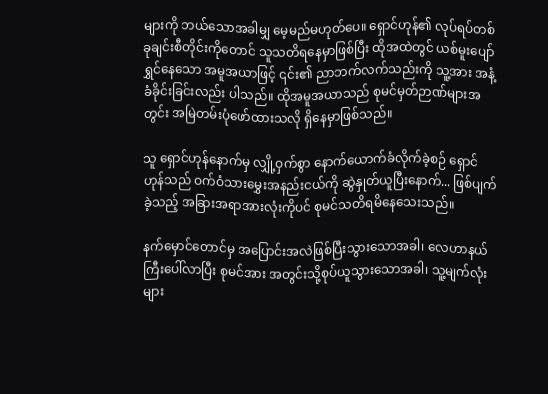များကို ဘယ်သောအခါမျှ မေ့မည်မဟုတ်ပေ။ ရှောင်ဟုန်၏ လုပ်ရပ်တစ်ခုချင်းစီတိုင်းကိုတောင် သူသတိရနေမှာဖြစ်ပြီး ထိုအထဲတွင် ယစ်မူးပျော်ရွှင်နေသော အမူအယာဖြင့် ၎င်း၏ ညာဘက်လက်သည်းကို သူ့အား အနံ့ခံခိုင်းခြင်းလည်း ပါသည်။ ထိုအမူအယာသည် စုမင်မှတ်ဉာဏ်များအတွင်း အမြဲတမ်းပုံဖော်ထားသလို ရှိနေမှာဖြစ်သည်။

သူ ရှောင်ဟုန်နောက်မှ လျှို့ဝှက်စွာ နောက်ယောက်ခံလိုက်ခဲ့စဉ် ရှောင်ဟုန်သည် ဝက်ဝံသားမွှေးအနည်းငယ်ကို ဆွဲနှုတ်ယူပြီးနောက်... ဖြစ်ပျက်ခဲ့သည့် အခြားအရာအားလုံးကိုပင် စုမင်သတိရမိနေသေးသည်။

နက်မှောင်တောင်မှ အပြောင်းအလဲဖြစ်ပြီးသွားသောအခါ၊ လေဟာနယ်ကြီးပေါ်လာပြီး စုမင်အား အတွင်းသို့စုပ်ယူသွားသောအခါ၊ သူ့မျက်လုံးများ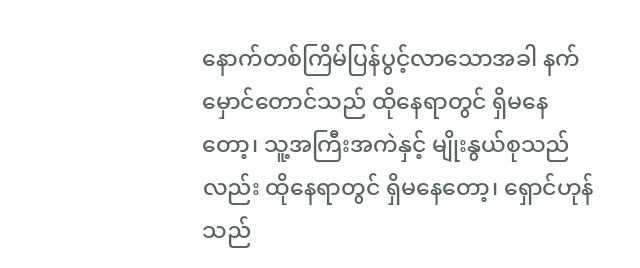နောက်တစ်ကြိမ်ပြန်ပွင့်လာသောအခါ နက်မှောင်တောင်သည် ထိုနေရာတွင် ရှိမနေတော့၊ သူ့အကြီးအကဲနှင့် မျိုးနွယ်စုသည်လည်း ထိုနေရာတွင် ရှိမနေတော့၊ ရှောင်ဟုန်သည်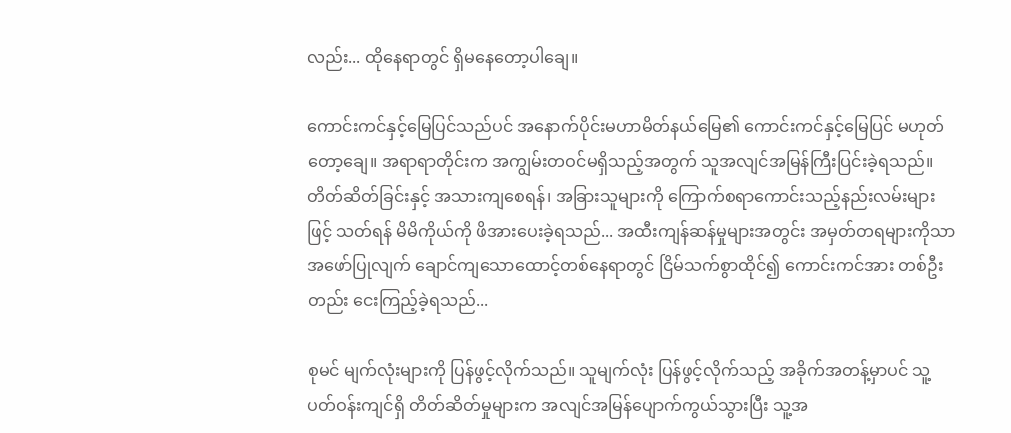လည်း... ထိုနေရာတွင် ရှိမနေတော့ပါချေ။

ကောင်းကင်နှင့်မြေပြင်သည်ပင် အနောက်ပိုင်းမဟာမိတ်နယ်မြေ၏ ကောင်းကင်နှင့်မြေပြင် မဟုတ်တော့ချေ။ အရာရာတိုင်းက အကျွမ်းတဝင်မရှိသည့်အတွက် သူအလျင်အမြန်ကြီးပြင်းခဲ့ရသည်။ တိတ်ဆိတ်ခြင်းနှင့် အသားကျစေရန်၊ အခြားသူများကို ကြောက်စရာကောင်းသည့်နည်းလမ်းများဖြင့် သတ်ရန် မိမိကိုယ်ကို ဖိအားပေးခဲ့ရသည်... အထီးကျန်ဆန်မှုများအတွင်း အမှတ်တရများကိုသာ အဖော်ပြုလျက် ချောင်ကျသောထောင့်တစ်နေရာတွင် ငြိမ်သက်စွာထိုင်၍ ကောင်းကင်အား တစ်ဦးတည်း ငေးကြည့်ခဲ့ရသည်...

စုမင် မျက်လုံးများကို ပြန်ဖွင့်လိုက်သည်။ သူမျက်လုံး ပြန်ဖွင့်လိုက်သည့် အခိုက်အတန့်မှာပင် သူ့ပတ်ဝန်းကျင်ရှိ တိတ်ဆိတ်မှုများက အလျင်အမြန်ပျောက်ကွယ်သွားပြီး သူ့အ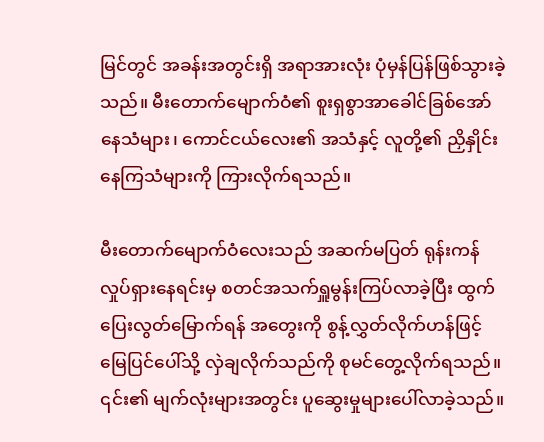မြင်တွင် အခန်းအတွင်းရှိ အရာအားလုံး ပုံမှန်ပြန်ဖြစ်သွားခဲ့သည်။ မီးတောက်မျောက်ဝံ၏ စူးရှစွာအာခေါင်ခြစ်အော်နေသံများ၊ ကောင်ငယ်လေး၏ အသံနှင့် လူတို့၏ ညှိနှိုင်းနေကြသံများကို ကြားလိုက်ရသည်။

မီးတောက်မျောက်ဝံလေးသည် အဆက်မပြတ် ရုန်းကန်လှုပ်ရှားနေရင်းမှ စတင်အသက်ရှူမွန်းကြပ်လာခဲ့ပြီး ထွက်ပြေးလွတ်မြောက်ရန် အတွေးကို စွန့်လွှတ်လိုက်ဟန်ဖြင့် မြေပြင်ပေါ်သို့ လှဲချလိုက်သည်ကို စုမင်တွေ့လိုက်ရသည်။ ၎င်း၏ မျက်လုံးများအတွင်း ပူဆွေးမှုများပေါ်လာခဲ့သည်။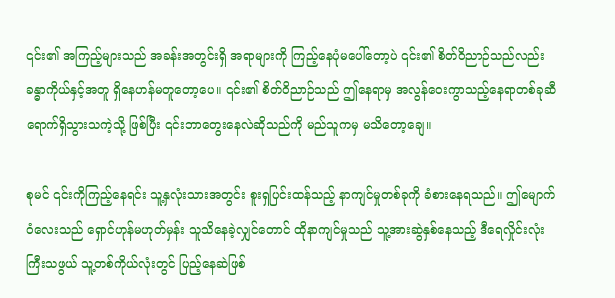၎င်း၏ အကြည့်များသည် အခန်းအတွင်းရှိ အရာများကို ကြည့်နေပုံမပေါ်တော့ပဲ ၎င်း၏ စိတ်ဝိညာဉ်သည်လည်း ခန္ဓာကိုယ်နှင့်အတူ ရှိနေဟန်မတူတော့ပေ။ ၎င်း၏ စိတ်ဝိညာဉ်သည် ဤနေရာမှ အလွန်ဝေးကွာသည့်နေရာတစ်ခုဆီ ရောက်ရှိသွားသကဲ့သို့ ဖြစ်ပြီး ၎င်းဘာတွေးနေလဲဆိုသည်ကို မည်သူကမှ မသိတော့ချေ။

စုမင် ၎င်းကိုကြည့်နေရင်း သူ့နှလုံးသားအတွင်း စူးရှပြင်းထန်သည့် နာကျင်မှုတစ်ခုကို ခံစားနေရသည်။ ဤမျောက်ဝံလေးသည် ရှောင်ဟုန်မဟုတ်မှန်း သူသိနေခဲ့လျှင်တောင် ထိုနာကျင်မှုသည် သူ့အားဆွဲနှစ်နေသည့် ဒီရေလှိုင်းလုံးကြီးသဖွယ် သူ့တစ်ကိုယ်လုံးတွင် ပြည့်နေဆဲဖြစ်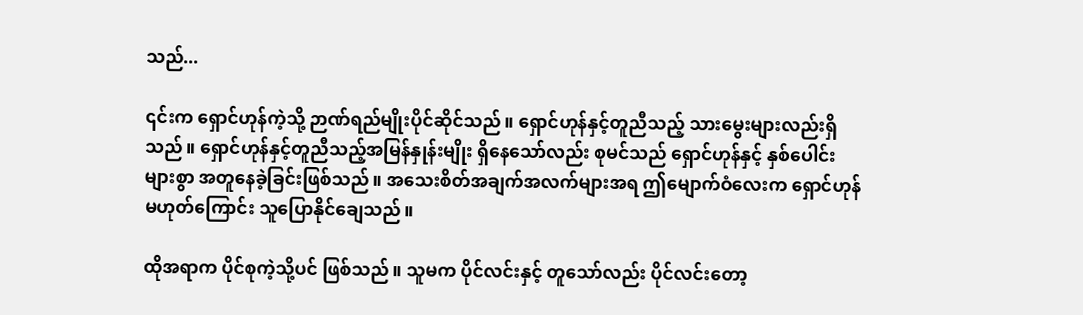သည်...

၎င်းက ရှောင်ဟုန်ကဲ့သို့ ဉာဏ်ရည်မျိုးပိုင်ဆိုင်သည်။ ရှောင်ဟုန်နှင့်တူညီသည့် သားမွေးများလည်းရှိသည်။ ရှောင်ဟုန်နှင့်တူညီသည့်အမြန်နှုန်းမျိုး ရှိနေသော်လည်း စုမင်သည် ရှောင်ဟုန်နှင့် နှစ်ပေါင်းများစွာ အတူနေခဲ့ခြင်းဖြစ်သည်။ အသေးစိတ်အချက်အလက်များအရ ဤမျောက်ဝံလေးက ရှောင်ဟုန်မဟုတ်ကြောင်း သူပြောနိုင်ချေသည်။

ထိုအရာက ပိုင်စုကဲ့သို့ပင် ဖြစ်သည်။ သူမက ပိုင်လင်းနှင့် တူသော်လည်း ပိုင်လင်းတော့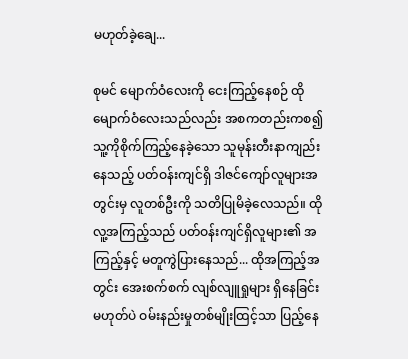မဟုတ်ခဲ့ချေ...

စုမင် မျောက်ဝံလေးကို ငေးကြည့်နေစဉ် ထိုမျောက်ဝံလေးသည်လည်း အစကတည်းကစ၍ သူ့ကိုစိုက်ကြည့်နေခဲ့သော သူမုန်းတီးနာကျည်းနေသည့် ပတ်ဝန်းကျင်ရှိ ဒါဇင်ကျော်လူများအတွင်းမှ လူတစ်ဦးကို သတိပြုမိခဲ့လေသည်။ ထိုလူ့အကြည့်သည် ပတ်ဝန်းကျင်ရှိလူများ၏ အကြည့်နှင့် မတူကွဲပြားနေသည်... ထိုအကြည့်အတွင်း အေးစက်စက် လျစ်လျူရှုများ ရှိနေခြင်းမဟုတ်ပဲ ဝမ်းနည်းမှုတစ်မျိုးထြင့်သာ ပြည့်နေ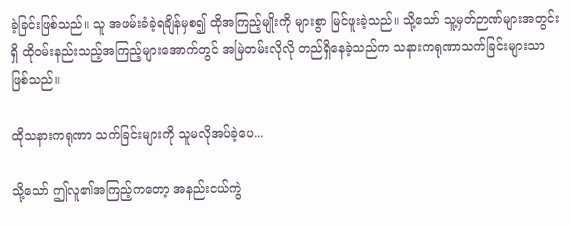ခဲ့ခြင်းဖြစ်သည်။ သူ အဖမ်းခံခဲ့ရချိန်မှစ၍ ထိုအကြည့်မျိုးကို များစွာ မြင်ဖူးခဲ့သည်။ သို့သော် သူ့မှတ်ဉာဏ်များအတွင်းရှိ ထိုဝမ်းနည်းသည့်အကြည့်များအောက်တွင် အမြဲတမ်းလိုလို တည်ရှိနေခဲ့သည်က သနားကရုဏာသက်ခြင်းများသာ ဖြစ်သည်။

ထိုသနားကရုဏာ သက်ခြင်းများကို သူမလိုအပ်ခဲ့ပေ...

သို့သော် ဤလူ၏အကြည့်ကတော့ အနည်းငယ်ကွဲ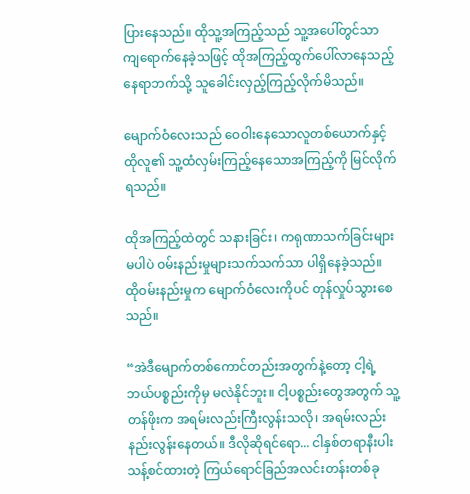ပြားနေသည်။ ထိုသူ့အကြည့်သည် သူ့အပေါ်တွင်သာ ကျရောက်နေခဲ့သဖြင့် ထိုအကြည့်ထွက်ပေါ်လာနေသည့် နေရာဘက်သို့ သူခေါင်းလှည့်ကြည့်လိုက်မိသည်။

မျောက်ဝံလေးသည် ဝေဝါးနေသောလူတစ်ယောက်နှင့် ထိုလူ၏ သူ့ထံလှမ်းကြည့်နေသောအကြည့်ကို မြင်လိုက်ရသည်။

ထိုအကြည့်ထဲတွင် သနားခြင်း၊ ကရုဏာသက်ခြင်းများ မပါပဲ ဝမ်းနည်းမှုများသက်သက်သာ ပါရှိနေခဲ့သည်။ ထိုဝမ်းနည်းမှုက မျောက်ဝံလေးကိုပင် တုန်လှုပ်သွားစေသည်။

“အဲဒီမျောက်တစ်ကောင်တည်းအတွက်နဲ့တော့ ငါ့ရဲ့ဘယ်ပစ္စည်းကိုမှ မလဲနိုင်ဘူး။ ငါ့ပစ္စည်းတွေအတွက် သူ့တန်ဖိုးက အရမ်းလည်းကြီးလွန်းသလို၊ အရမ်းလည်းနည်းလွန်းနေတယ်။ ဒီလိုဆိုရင်ရော... ငါနှစ်တရာနီးပါး သန့်စင်ထားတဲ့ ကြယ်ရောင်ခြည်အလင်းတန်းတစ်ခု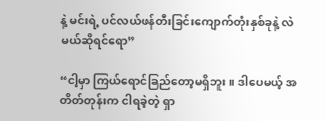နဲ့ မင်းရဲ့ ပင်လယ်ဖန်တီးခြင်းကျောက်တုံးနှစ်ခုနဲ့ လဲမယ်ဆိုရင်ရော”

“ငါ့မှာ ကြယ်ရောင်ခြည်တော့မရှိဘူး။ ဒါပေမယ့် အတိတ်တုန်းက ငါရခဲ့တဲ့ ရှာ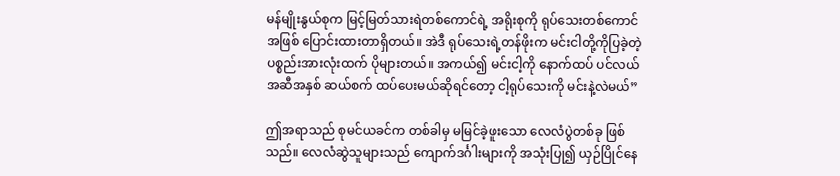မန်မျိုးနွယ်စုက မြင့်မြတ်သားရဲတစ်ကောင်ရဲ့ အရိုးစုကို ရုပ်သေးတစ်ကောင်အဖြစ် ပြောင်းထားတာရှိတယ်။ အဲဒီ ရုပ်သေးရဲ့တန်ဖိုးက မင်းငါတို့ကိုပြခဲ့တဲ့ ပစ္စည်းအားလုံးထက် ပိုများတယ်။ အကယ်၍ မင်းငါ့ကို နောက်ထပ် ပင်လယ်အဆီအနှစ် ဆယ်စက် ထပ်ပေးမယ်ဆိုရင်တော့ ငါ့ရုပ်သေးကို မင်းနဲ့လဲမယ်”

ဤအရာသည် စုမင်ယခင်က တစ်ခါမှ မမြင်ခဲ့ဖူးသော လေလံပွဲတစ်ခု ဖြစ်သည်။ လေလံဆွဲသူများသည် ကျောက်ဒင်္ဂါးများကို အသုံးပြု၍ ယှဉ်ပြိုင်နေ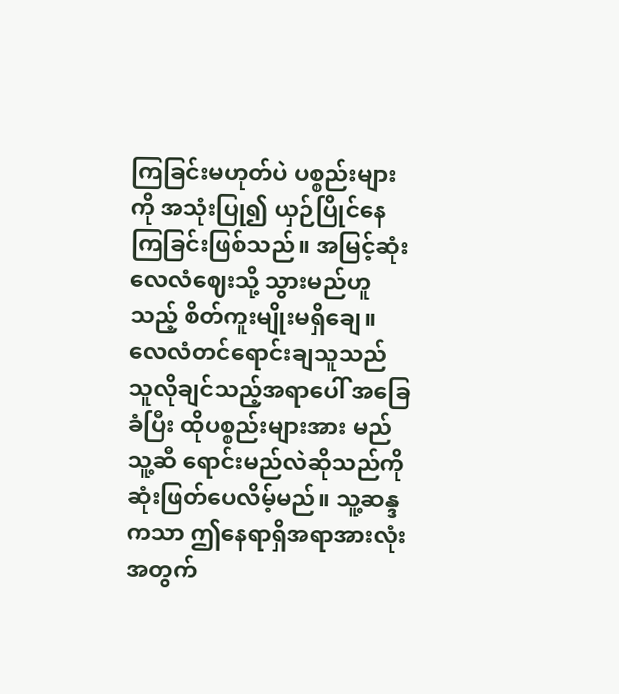ကြခြင်းမဟုတ်ပဲ ပစ္စည်းများကို အသုံးပြု၍ ယှဉ်ပြိုင်နေကြခြင်းဖြစ်သည်။ အမြင့်ဆုံးလေလံဈေးသို့ သွားမည်ဟူသည့် စိတ်ကူးမျိုးမရှိချေ။ လေလံတင်ရောင်းချသူသည် သူလိုချင်သည့်အရာပေါ် အခြေခံပြီး ထိုပစ္စည်းများအား မည်သူ့ဆီ ရောင်းမည်လဲဆိုသည်ကို ဆုံးဖြတ်ပေလိမ့်မည်။ သူ့ဆန္ဒကသာ ဤနေရာရှိအရာအားလုံးအတွက်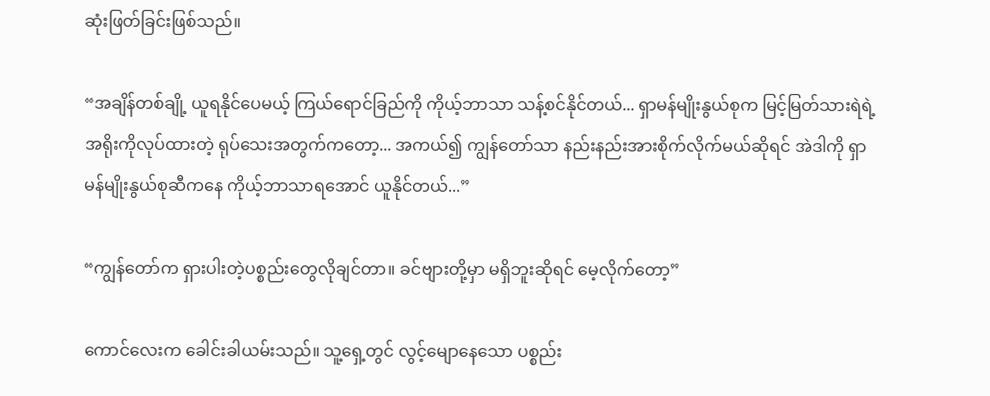ဆုံးဖြတ်ခြင်းဖြစ်သည်။

“အချိန်တစ်ချို့ ယူရနိုင်ပေမယ့် ကြယ်ရောင်ခြည်ကို ကိုယ့်ဘာသာ သန့်စင်နိုင်တယ်... ရှာမန်မျိုးနွယ်စုက မြင့်မြတ်သားရဲရဲ့ အရိုးကိုလုပ်ထားတဲ့ ရုပ်သေးအတွက်ကတော့... အကယ်၍ ကျွန်တော်သာ နည်းနည်းအားစိုက်လိုက်မယ်ဆိုရင် အဲဒါကို ရှာမန်မျိုးနွယ်စုဆီကနေ ကိုယ့်ဘာသာရအောင် ယူနိုင်တယ်...”

“ကျွန်တော်က ရှားပါးတဲ့ပစ္စည်းတွေလိုချင်တာ။ ခင်ဗျားတို့မှာ မရှိဘူးဆိုရင် မေ့လိုက်တော့”

ကောင်လေးက ခေါင်းခါယမ်းသည်။ သူ့ရှေ့တွင် လွင့်မျောနေသော ပစ္စည်း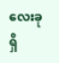လေးခုရှိ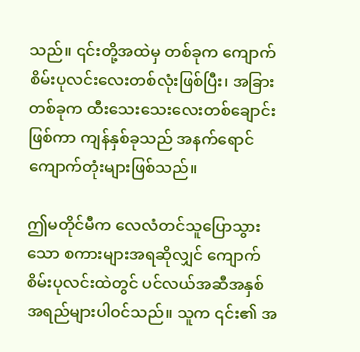သည်။ ၎င်းတို့အထဲမှ တစ်ခုက ကျောက်စိမ်းပုလင်းလေးတစ်လုံးဖြစ်ပြီး၊ အခြားတစ်ခုက ထီးသေးသေးလေးတစ်ချောင်း ဖြစ်ကာ ကျန်နှစ်ခုသည် အနက်ရောင်ကျောက်တုံးများဖြစ်သည်။

ဤမတိုင်မီက လေလံတင်သူပြောသွားသော စကားများအရဆိုလျှင် ကျောက်စိမ်းပုလင်းထဲတွင် ပင်လယ်အဆီအနှစ် အရည်များပါဝင်သည်။ သူက ၎င်း၏ အ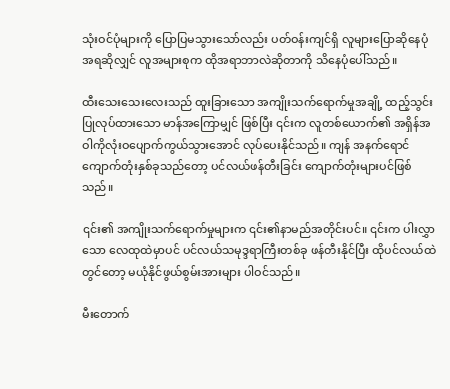သုံးဝင်ပုံများကို ပြောပြမသွားသော်လည်း ပတ်ဝန်းကျင်ရှိ လူများပြောဆိုနေပုံအရဆိုလျှင် လူအများစုက ထိုအရာဘာလဲဆိုတာကို သိနေပုံပေါ်သည်။

ထီးသေးသေးလေးသည် ထူးခြားသော အကျိုးသက်ရောက်မှုအချို့ ထည့်သွင်းပြုလုပ်ထားသော မာန်အကြောမျှင် ဖြစ်ပြီး ၎င်းက လူတစ်ယောက်၏ အရှိန်အဝါကိုလုံးဝပျောက်ကွယ်သွားအောင် လုပ်ပေးနိုင်သည်။ ကျန် အနက်ရောင်ကျောက်တုံးနှစ်ခုသည်တော့ ပင်လယ်ဖန်တီးခြင်း ကျောက်တုံးများပင်ဖြစ်သည်။

၎င်း၏ အကျိုးသက်ရောက်မှုများက ၎င်း၏နာမည်အတိုင်းပင်။ ၎င်းက ပါးလွှာသော လေထုထဲမှာပင် ပင်လယ်သမုဒ္ဒရာကြီးတစ်ခု ဖန်တီးနိုင်ပြီး ထိုပင်လယ်ထဲတွင်တော့ မယုံနိုင်ဖွယ်စွမ်းအားများ ပါဝင်သည်။

မီးတောက်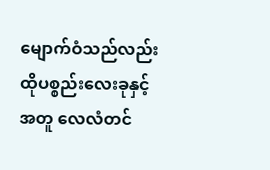မျောက်ဝံသည်လည်း ထိုပစ္စည်းလေးခုနှင့်အတူ လေလံတင်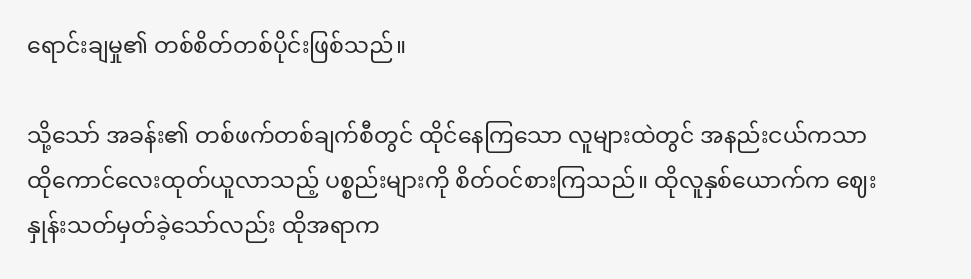ရောင်းချမှု၏ တစ်စိတ်တစ်ပိုင်းဖြစ်သည်။

သို့သော် အခန်း၏ တစ်ဖက်တစ်ချက်စီတွင် ထိုင်နေကြသော လူများထဲတွင် အနည်းငယ်ကသာ ထိုကောင်လေးထုတ်ယူလာသည့် ပစ္စည်းများကို စိတ်ဝင်စားကြသည်။ ထိုလူနှစ်ယောက်က ဈေးနှုန်းသတ်မှတ်ခဲ့သော်လည်း ထိုအရာက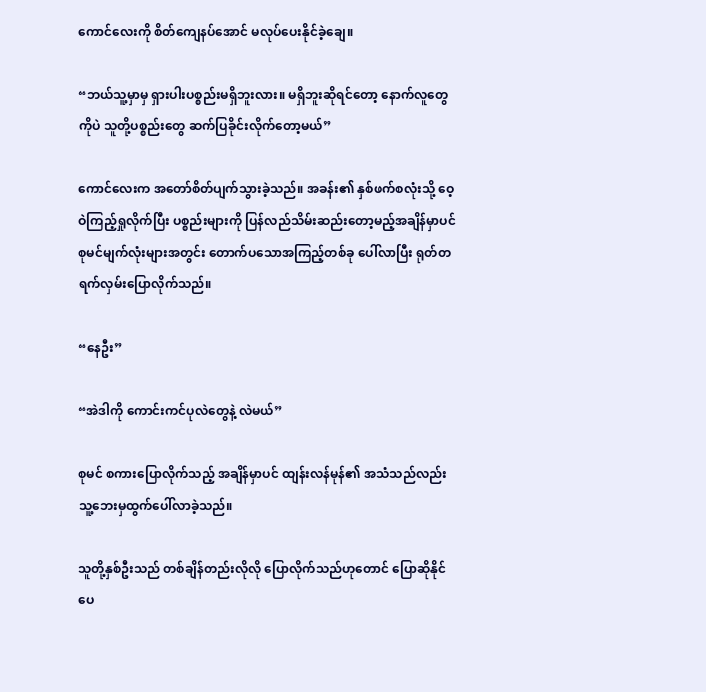ကောင်လေးကို စိတ်ကျေနပ်အောင် မလုပ်ပေးနိုင်ခဲ့ချေ။

“ဘယ်သူ့မှာမှ ရှားပါးပစ္စည်းမရှိဘူးလား။ မရှိဘူးဆိုရင်တော့ နောက်လူတွေကိုပဲ သူတို့ပစ္စည်းတွေ ဆက်ပြခိုင်းလိုက်တော့မယ်”

ကောင်လေးက အတော်စိတ်ပျက်သွားခဲ့သည်။ အခန်း၏ နှစ်ဖက်စလုံးသို့ ဝေ့ဝဲကြည့်ရှုလိုက်ပြီး ပစ္စည်းများကို ပြန်လည်သိမ်းဆည်းတော့မည့်အချိန်မှာပင် စုမင်မျက်လုံးများအတွင်း တောက်ပသောအကြည့်တစ်ခု ပေါ်လာပြီး ရုတ်တရက်လှမ်းပြောလိုက်သည်။

“နေဦး”

“အဲဒါကို ကောင်းကင်ပုလဲတွေနဲ့ လဲမယ်”

စုမင် စကားပြောလိုက်သည့် အချိန်မှာပင် ထျန်းလန်မုန်၏ အသံသည်လည်း သူ့ဘေးမှထွက်ပေါ်လာခဲ့သည်။

သူတို့နှစ်ဦးသည် တစ်ချိန်တည်းလိုလို ပြောလိုက်သည်ဟုတောင် ပြောဆိုနိုင်ပေ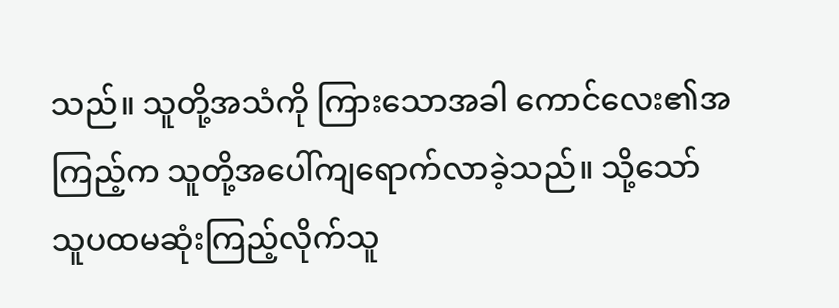သည်။ သူတို့အသံကို ကြားသောအခါ ကောင်လေး၏အကြည့်က သူတို့အပေါ်ကျရောက်လာခဲ့သည်။ သို့သော် သူပထမဆုံးကြည့်လိုက်သူ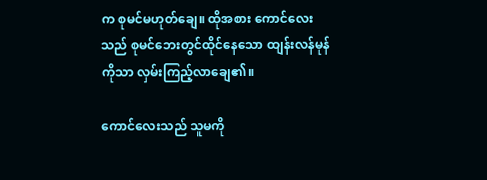က စုမင်မဟုတ်ချေ။ ထိုအစား ကောင်လေးသည် စုမင်ဘေးတွင်ထိုင်နေသော ထျန်းလန်မုန်ကိုသာ လှမ်းကြည့်လာချေ၏။

ကောင်လေးသည် သူမကို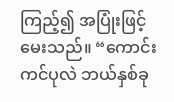ကြည့်၍ အပြုံးဖြင့်မေးသည်။ “ကောင်းကင်ပုလဲ ဘယ်နှစ်ခု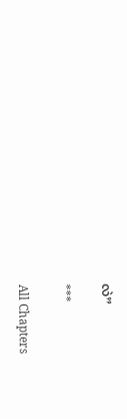လဲ”

***

All Chapters